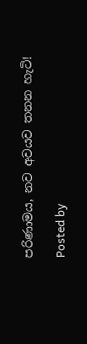පරිණාමය, නව අවයව තනන හැටි!

Posted by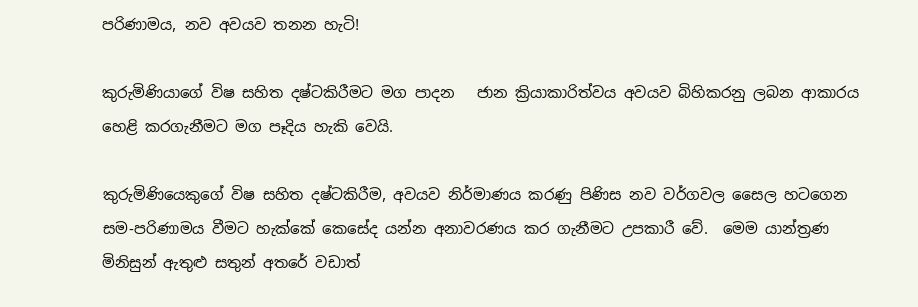පරිණාමය, නව අවයව තනන හැටි!

කුරුමිණියාගේ විෂ සහිත දෂ්ටකිරීමට මග පාදන   ජාන ක්‍රියාකාරිත්වය අවයව බිහිකරනු ලබන ආකාරය හෙළි කරගැනීමට මග පෑදිය හැකි වෙයි.

කුරුමිණියෙකුගේ විෂ සහිත දෂ්ටකිරීම, අවයව නිර්මාණය කරණු පිණිස නව වර්ගවල සෛල හටගෙන සම-පරිණාමය වීමට හැක්කේ කෙසේද යන්න අනාවරණය කර ගැනීමට උපකාරී වේ.  මෙම යාන්ත්‍රණ මිනිසුන් ඇතුළු සතුන් අතරේ වඩාත්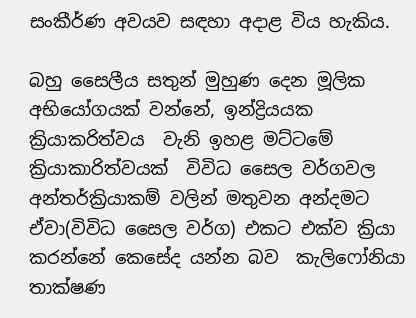සංකීර්ණ අවයව සඳහා අදාළ විය හැකිය.

බහු සෛලීය සතුන් මුහුණ දෙන මූලික අභියෝගයක් වන්නේ, ඉන්ද්‍රියයක ක්‍රියාකරිත්වය  වැනි ඉහළ මට්ටමේ ක්‍රියාකාරිත්වයක්  විවිධ සෛල වර්ගවල අන්තර්ක්‍රියාකම් වලින් මතුවන අන්දමට ඒවා(විවිධ සෛල වර්ග) එකට එක්ව ක්‍රියා කරන්නේ කෙසේද යන්න බව  කැලිෆෝනියා තාක්ෂණ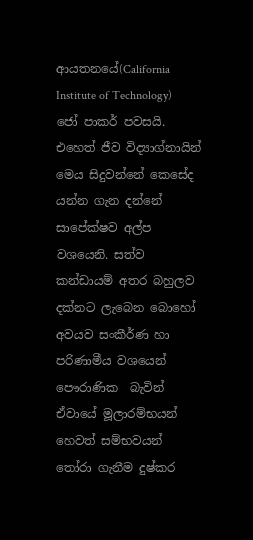ආයතනයේ(California Institute of Technology) ජෝ පාකර් පවසයි. එහෙත් ජීව විද්‍යාග්නායින් මෙය සිදුවන්නේ කෙසේද යන්න ගැන දන්නේ සාපේක්ෂව අල්ප වශයෙනි. සත්ව කන්ඩායම් අතර බහුලව දක්නට ලැබෙන බොහෝ අවයව සංකීර්ණ හා පරිණාමීය වශයෙන් පෞරාණික  බැවින් ඒවායේ මූලාරම්භයන් හෙවත් සම්භවයන්  තෝරා ගැනීම දුෂ්කර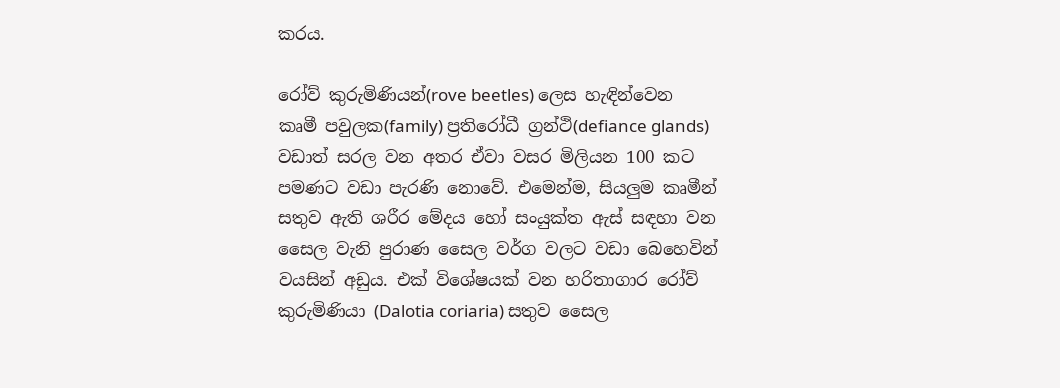කරය.

රෝව් කුරුමිණියන්(rove beetles) ලෙස හැඳින්වෙන කෘමී පවුලක(family) ප්‍රතිරෝධී ග්‍රන්ථි(defiance glands) වඩාත් සරල වන අතර ඒවා වසර මිලියන 100 කට පමණට වඩා පැරණි නොවේ. එමෙන්ම, සියලුම කෘමීන් සතුව ඇති ශරීර මේදය හෝ සංයුක්ත ඇස් සඳහා වන සෛල වැනි පුරාණ සෛල වර්ග වලට වඩා බෙහෙවින් වයසින් අඩුය. එක් විශේෂයක් වන හරිතාගාර රෝව් කුරුමිණියා (Dalotia coriaria) සතුව සෛල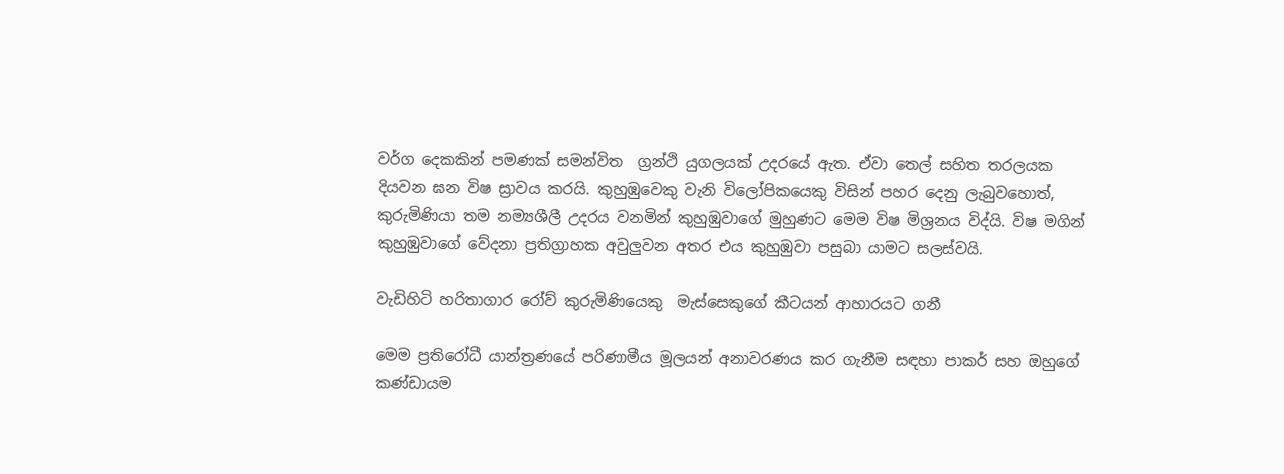වර්ග දෙකකින් පමණක් සමන්විත  ග්‍රන්ථි යුගලයක් උදරයේ ඇත. ඒවා තෙල් සහිත තරලයක දියවන ඝන විෂ ස්‍රාවය කරයි. කුහුඹුවෙකු වැනි විලෝපිකයෙකු විසින් පහර දෙනු ලැබුවහොත්, කුරුමිණියා තම නම්‍යශීලී උදරය වනමින් කුහුඹුවාගේ මුහුණට මෙම විෂ මිශ්‍රනය විද්යි. විෂ මගින් කුහුඹුවාගේ වේදනා ප්‍රතිග්‍රාහක අවුලුවන අතර එය කුහුඹුවා පසුබා යාමට සලස්වයි.

වැඩිහිටි හරිතාගාර රෝව් කුරුමිණියෙකු  මැස්සෙකුගේ කීටයන් ආහාරයට ගනී

මෙම ප්‍රතිරෝධී යාන්ත්‍රණයේ පරිණාමීය මූලයන් අනාවරණය කර ගැනීම සඳහා පාකර් සහ ඔහුගේ කණ්ඩායම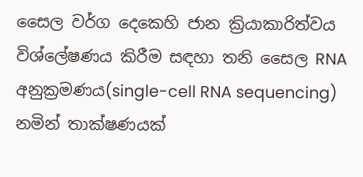සෛල වර්ග දෙකෙහි ජාන ක්‍රියාකාරිත්වය විශ්ලේෂණය කිරීම සඳහා තනි සෛල RNA අනුක්‍රමණය(single-cell RNA sequencing)  නමින් තාක්ෂණයක්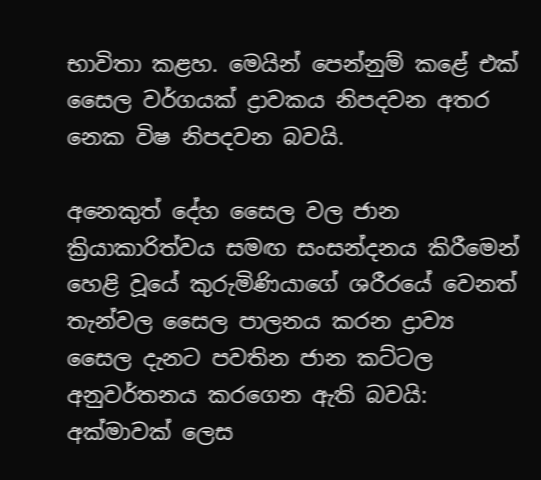භාවිතා කළහ. මෙයින් පෙන්නුම් කළේ එක් සෛල වර්ගයක් ද්‍රාවකය නිපදවන අතර නෙක විෂ නිපදවන බවයි.

අනෙකුත් දේහ සෛල වල ජාන ක්‍රියාකාරිත්වය සමඟ සංසන්දනය කිරීමෙන් හෙළි වූයේ කුරුමිණියාගේ ශරීරයේ වෙනත් තැන්වල සෛල පාලනය කරන ද්‍රාව්‍ය සෛල දැනට පවතින ජාන කට්ටල අනුවර්තනය කරගෙන ඇති බවයි: අක්මාවක් ලෙස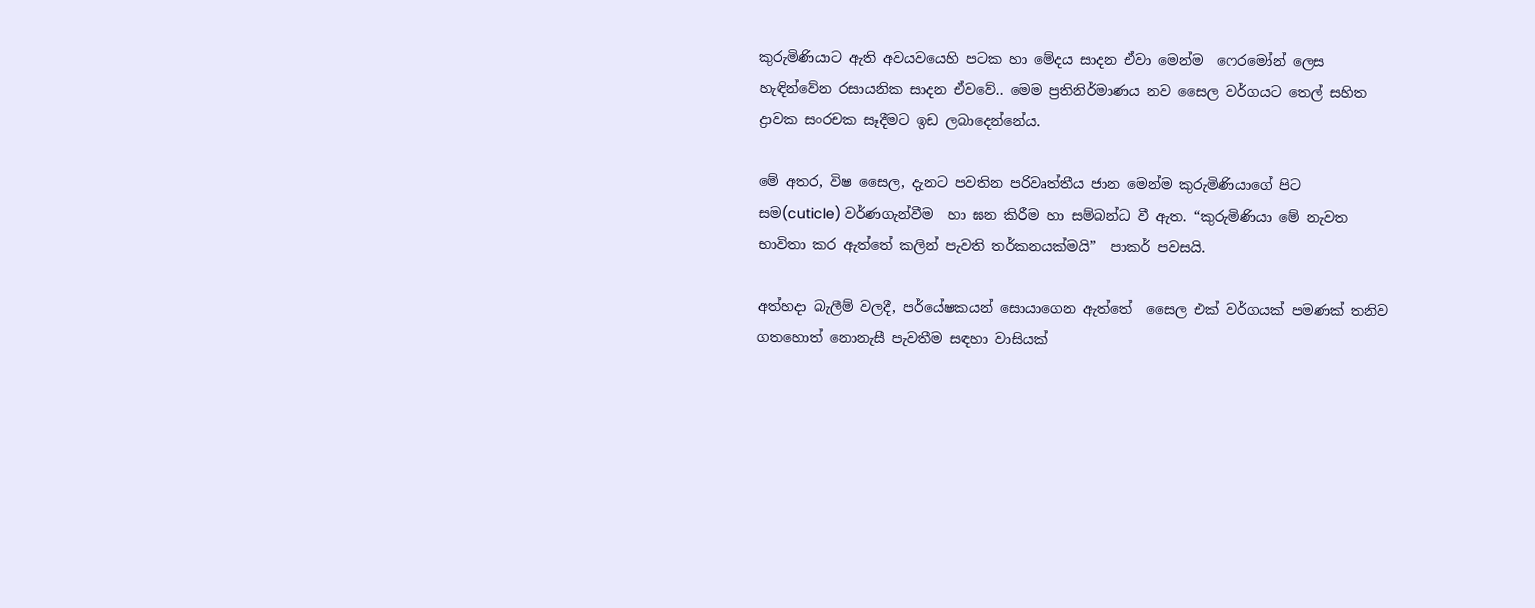කුරුමිණියාට ඇති අවයවයෙහි පටක හා මේදය සාදන ඒවා මෙන්ම  ෆෙරමෝන් ලෙස හැඳින්වේන රසායනික සාදන ඒවවේ.. මෙම ප්‍රතිනිර්මාණය නව සෛල වර්ගයට තෙල් සහිත ද්‍රාවක සංරචක සෑදීමට ඉඩ ලබාදෙන්නේය.

මේ අතර, විෂ සෛල, දැනට පවතින පරිවෘත්තීය ජාන මෙන්ම කුරුමිණියාගේ පිට සම(cuticle) වර්ණගැන්වීම  හා ඝන කිරීම හා සම්බන්ධ වී ඇත. “කුරුමිණියා මේ නැවත භාවිතා කර ඇත්තේ කලින් පැවති තර්කනයක්මයි”  පාකර් පවසයි.

අත්හදා බැලීම් වලදී, පර්යේෂකයන් සොයාගෙන ඇත්තේ  සෛල එක් වර්ගයක් පමණක් තනිව ගතහොත් නොනැසී පැවතීම සඳහා වාසියක්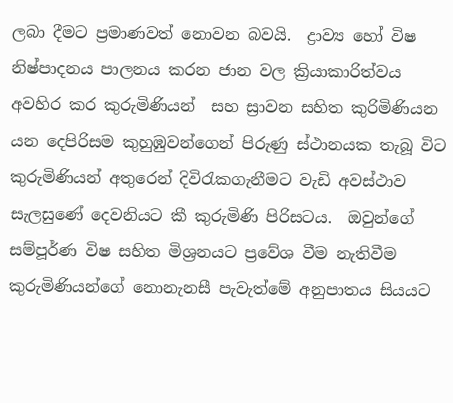ලබා දීමට ප්‍රමාණවත් නොවන බවයි.  ද්‍රාව්‍ය හෝ විෂ නිෂ්පාදනය පාලනය කරන ජාන වල ක්‍රියාකාරිත්වය  අවහිර කර කුරුමිණියන්  සහ ස්‍රාවන සහිත කුරිමිණියන යන දෙපිරිසම කුහුඹුවන්ගෙන් පිරුණු ස්ථානයක තැබූ විට කුරුමිණියන් අතුරෙන් දිවි‍රැකගැනීමට වැඩි අවස්ථාව සැලසුණේ දෙවනියට කී කුරුමිණි පිරිසටය.  ඔවුන්ගේ සම්පූර්ණ විෂ සහිත මිශ්‍රනයට ප්‍රවේශ වීම නැතිවීම කුරුමිණියන්ගේ නොනැනසී පැවැත්මේ අනුපාතය සියයට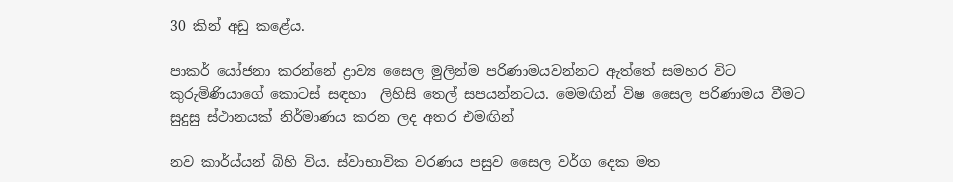30 කින් අඩු කළේය.

පාකර් යෝජනා කරන්නේ ද්‍රාව්‍ය සෛල මුලින්ම පරිණාමයවන්නට ඇත්තේ සමහර විට කුරුමිණියාගේ කොටස් සඳහා  ලිහිසි තෙල් සපයන්නටය. මෙමඟින් විෂ සෛල පරිණාමය වීමට සුදුසු ස්ථානයක් නිර්මාණය කරන ලද අතර එමඟින්

නව කාර්ය්යන් බිහි විය. ස්වාභාවික වරණය පසුව සෛල වර්ග දෙක මත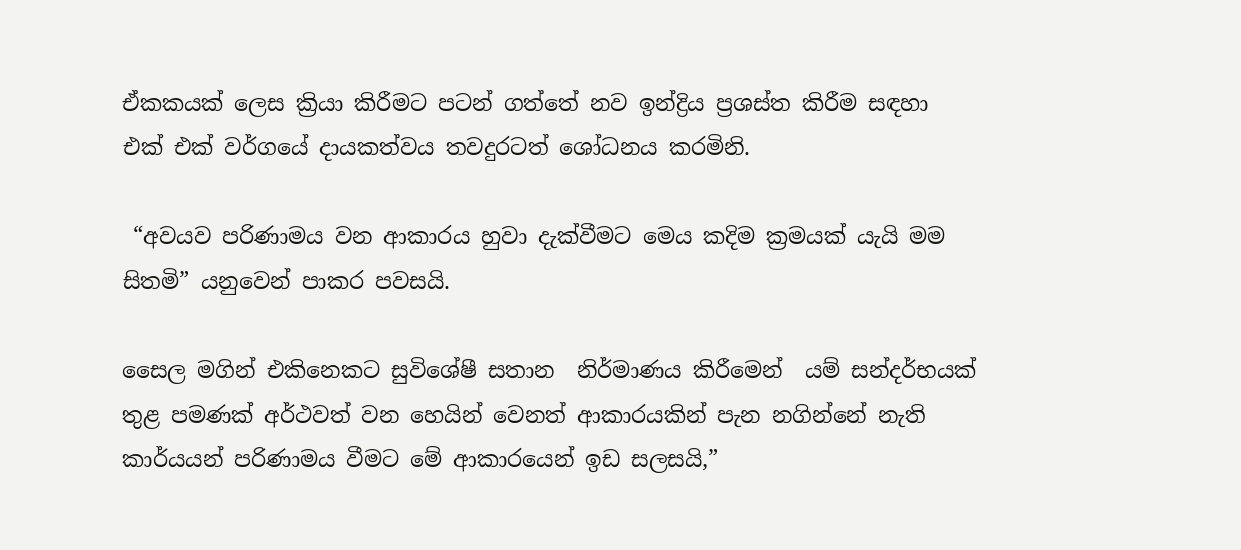ඒකකයක් ලෙස ක්‍රියා කිරීමට පටන් ගත්තේ නව ඉන්ද්‍රිය ප්‍රශස්ත කිරීම සඳහා එක් එක් වර්ගයේ දායකත්වය තවදුරටත් ශෝධනය කරමිනි.

 “අවයව පරිණාමය වන ආකාරය හුවා දැක්වීමට මෙය කදිම ක්‍රමයක් යැයි මම සිතමි” යනුවෙන් පාකර පවසයි.

සෛල මගින් එකිනෙකට සුවිශේෂී සතාන  නිර්මාණය කිරීමෙන්  යම් සන්දර්භයක් තුළ පමණක් අර්ථවත් වන හෙයින් වෙනත් ආකාරයකින් පැන නගින්නේ නැති කාර්යයන් පරිණාමය වීමට මේ ආකාරයෙන් ඉඩ සලසයි,”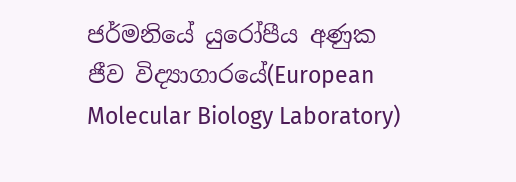ජර්මනියේ යුරෝපීය අණුක ජීව විද්‍යාගාරයේ(European Molecular Biology Laboratory)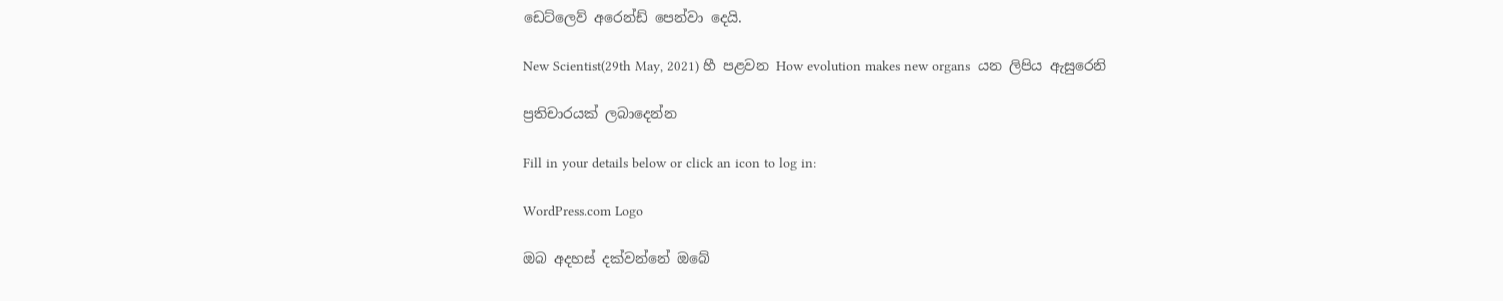ඩෙට්ලෙව් අරෙන්ඩ් පෙන්වා දෙයි.

New Scientist(29th May, 2021) හී පළවන How evolution makes new organs  යන ලිපිය ඇසුරෙනි

ප්‍රතිචාරයක් ලබාදෙන්න

Fill in your details below or click an icon to log in:

WordPress.com Logo

ඔබ අදහස් දක්වන්නේ ඔබේ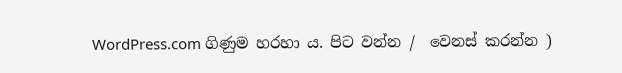WordPress.com ගිණුම හරහා ය. පිට වන්න /  වෙනස් කරන්න )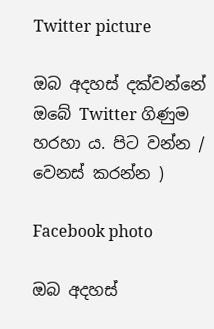Twitter picture

ඔබ අදහස් දක්වන්නේ ඔබේ Twitter ගිණුම හරහා ය. පිට වන්න /  වෙනස් කරන්න )

Facebook photo

ඔබ අදහස්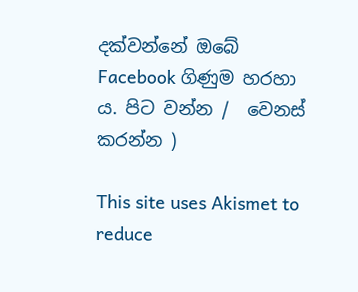දක්වන්නේ ඔබේ Facebook ගිණුම හරහා ය. පිට වන්න /  වෙනස් කරන්න )

This site uses Akismet to reduce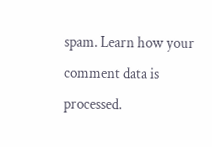spam. Learn how your comment data is processed.